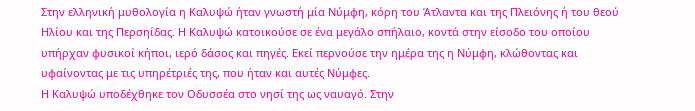Στην ελληνική μυθολογία η Καλυψώ ήταν γνωστή μία Νύμφη, κόρη του Άτλαντα και της Πλειόνης ή του θεού Ηλίου και της Περσηίδας. Η Καλυψώ κατοικούσε σε ένα μεγάλο σπήλαιο, κοντά στην είσοδο του οποίου υπήρχαν φυσικοί κήποι, ιερό δάσος και πηγές. Εκεί περνούσε την ημέρα της η Νύμφη, κλώθοντας και υφαίνοντας με τις υπηρέτριές της, που ήταν και αυτές Νύμφες.
Η Καλυψώ υποδέχθηκε τον Οδυσσέα στο νησί της ως ναυαγό. Στην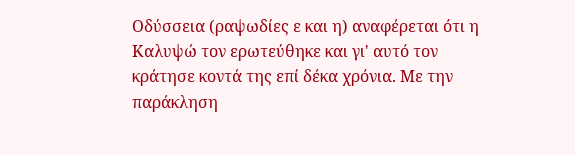Οδύσσεια (ραψωδίες ε και η) αναφέρεται ότι η Καλυψώ τον ερωτεύθηκε και γι' αυτό τον κράτησε κοντά της επί δέκα χρόνια. Με την παράκληση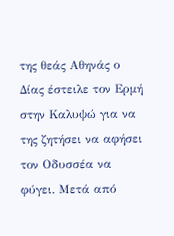της θεάς Αθηνάς ο Δίας έστειλε τον Ερμή στην Καλυψώ για να της ζητήσει να αφήσει τον Οδυσσέα να φύγει. Μετά από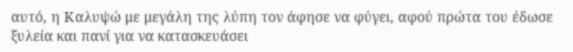αυτό, η Καλυψώ με μεγάλη της λύπη τον άφησε να φύγει, αφού πρώτα του έδωσε ξυλεία και πανί για να κατασκευάσει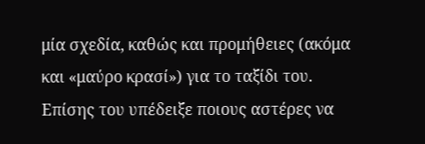μία σχεδία, καθώς και προμήθειες (ακόμα και «μαύρο κρασί») για το ταξίδι του. Επίσης του υπέδειξε ποιους αστέρες να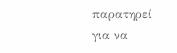παρατηρεί για να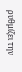ρυθμίζει την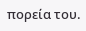πορεία του.